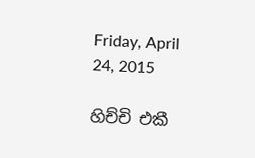Friday, April 24, 2015

හිච්චි එකී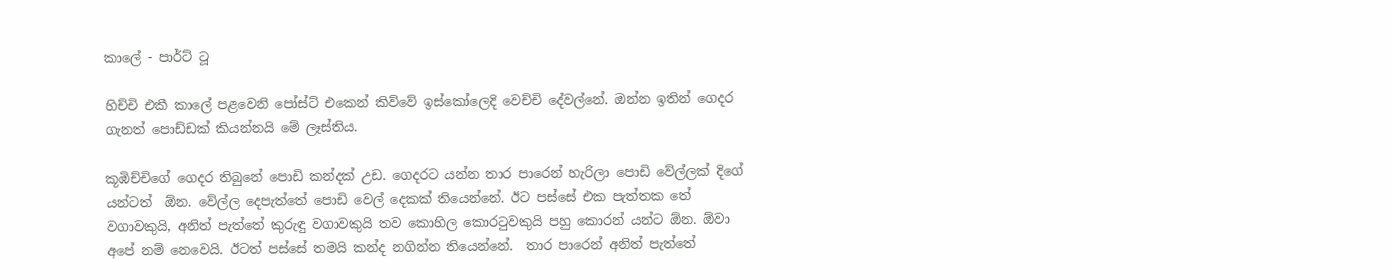කාලේ - පාර්ට් ටූ

හිච්චි එකී කාලේ පළවෙනි පෝස්ට් එකෙන් කිව්වේ ඉස්කෝලෙදි වෙච්චි දේවල්නේ. ඔන්න ඉතින් ගෙදර ගැනත් පොඩ්ඩක් කියන්නයි මේ ලෑස්තිය.

කූඹිච්චිගේ ගෙදර තිබුනේ පොඩි කන්දක් උඩ. ගෙදරට යන්න තාර පාරෙන් හැරිලා පොඩි වේල්ලක් දිගේ යන්ටත්  ඕන. වේල්ල දෙපැත්තේ පොඩි වෙල් දෙකක් තියෙන්නේ. ඊට පස්සේ එක පැත්තක තේ වගාවකුයි, අනිත් පැත්තේ කුරුඳු වගාවකුයි තව කොහිල කොරටුවකුයි පහු කොරන් යන්ට ඕන. ඕවා අපේ නම් නෙවෙයි. ඊටත් පස්සේ තමයි කන්ද නගින්න තියෙන්නේ.  තාර පාරෙන් අනිත් පැත්තේ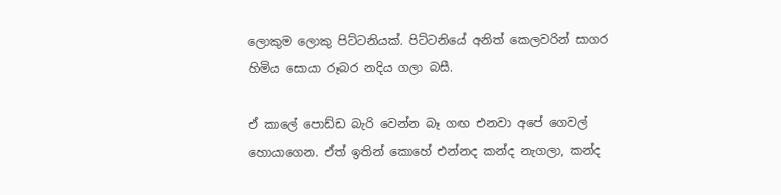ලොකුම ලොකු පිට්ටනියක්. පිට්ටනියේ අනිත් කෙලවරින් සාගර හිමිය සොයා රූබර නදිය ගලා බසී.

ඒ කාලේ පොඩ්ඩ බැරි වෙන්න බෑ ගඟ එනවා අපේ ගෙවල් හොයාගෙන. ඒත් ඉතින් කොහේ එන්නද කන්ද නැගලා, කන්ද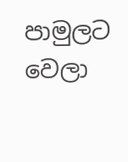පාමුලට වෙලා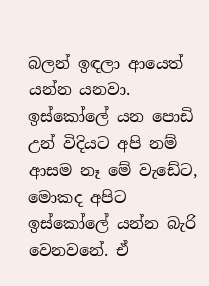බලන් ඉඳලා ආයෙත් යන්න යනවා. ඉස්කෝලේ යන පොඩි උන් විදියට අපි නම් ආසම නෑ මේ වැඩේට, මොකද අපිට ඉස්කෝලේ යන්න බැරි වෙනවනේ. ඒ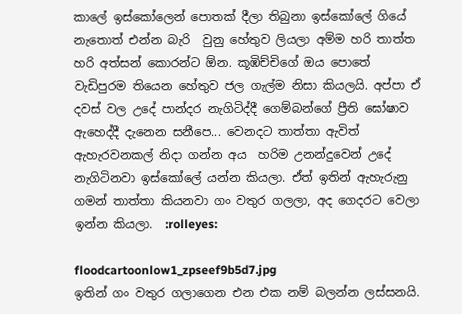කාලේ ඉස්කෝලෙන් පොතක් දීලා තිබුනා ඉස්කෝලේ ගියේ නැතොත් එන්න බැරි  වුනු හේතුව ලියලා අම්ම හරි තාත්ත හරි අත්සන් කොරන්ට ඕන. කූඹිච්චිගේ ඔය පොතේ වැඩිපුරම තියෙන හේතුව ජල ගැල්ම නිසා කියලයි. අප්පා ඒ දවස් වල උදේ පාන්දර නැගිටිද්දී ගෙම්බන්ගේ ප්‍රීති ඝෝෂාව ඇහෙද්දී දැනෙන සනීපෙ... වෙනදට තාත්තා ඇවිත් ඇහැරවනකල් නිදා ගන්න අය  හරිම උනන්දුවෙන් උදේ නැගිටිනවා ඉස්කෝලේ යන්න කියලා. ඒත් ඉතින් ඇහැරුනු ගමන් තාත්තා කියනවා ගං වතුර ගලලා, අද ගෙදරට වෙලා ඉන්න කියලා.  :rolleyes:

floodcartoonlow1_zpseef9b5d7.jpg
ඉතින් ගං වතුර ගලාගෙන එන එක නම් බලන්න ලස්සනයි.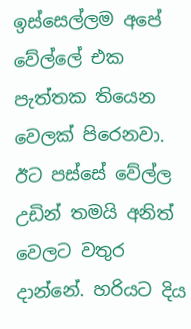ඉස්සෙල්ලම අපේ වේල්ලේ එක පැත්තක තියෙන වෙලක් පිරෙනවා. ඊට පස්සේ වේල්ල උඩින් තමයි අනිත් වෙලට වතුර දාන්නේ. හරියට දිය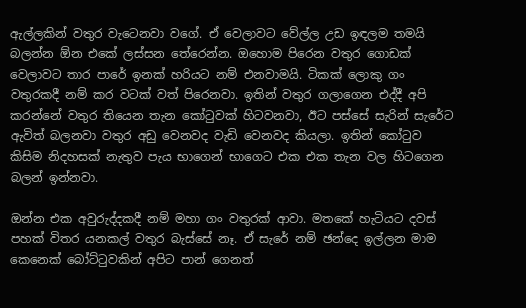ඇල්ලකින් වතුර වැටෙනවා වගේ. ඒ වෙලාවට වේල්ල උඩ ඉඳලම තමයි බලන්න ඕන එකේ ලස්සන තේරෙන්න. ඔහොම පිරෙන වතුර ගොඩක් වෙලාවට තාර පාරේ ඉනක් හරියට නම් එනවාමයි. ටිකක් ලොකු ගං වතුරකදී නම් කර වටක් වත් පිරෙනවා. ඉතින් වතුර ගලාගෙන එද්දී අපි කරන්නේ වතුර තියෙන තැන කෝටුවක් හිටවනවා, ඊට පස්සේ සැරින් සැරේට ඇවිත් බලනවා වතුර අඩු වෙනවද වැඩි වෙනවද කියලා. ඉතින් කෝටුව කිසිම නිදහසක් නැතුව පැය භාගෙන් භාගෙට එක එක තැන වල හිටගෙන බලන් ඉන්නවා.

ඔන්න එක අවුරුද්දකදී නම් මහා ගං වතුරක් ආවා. මතකේ හැටියට දවස් පහක් විතර යනකල් වතුර බැස්සේ නෑ. ඒ සැරේ නම් ඡන්දෙ ඉල්ලන මාම කෙනෙක් බෝට්ටුවකින් අපිට පාන් ගෙනත්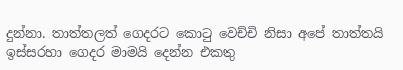දුන්නා. තාත්තලත් ගෙදරට කොටු වෙච්චි නිසා අපේ තාත්තයි ඉස්සරහා ගෙදර මාමයි දෙන්න එකතු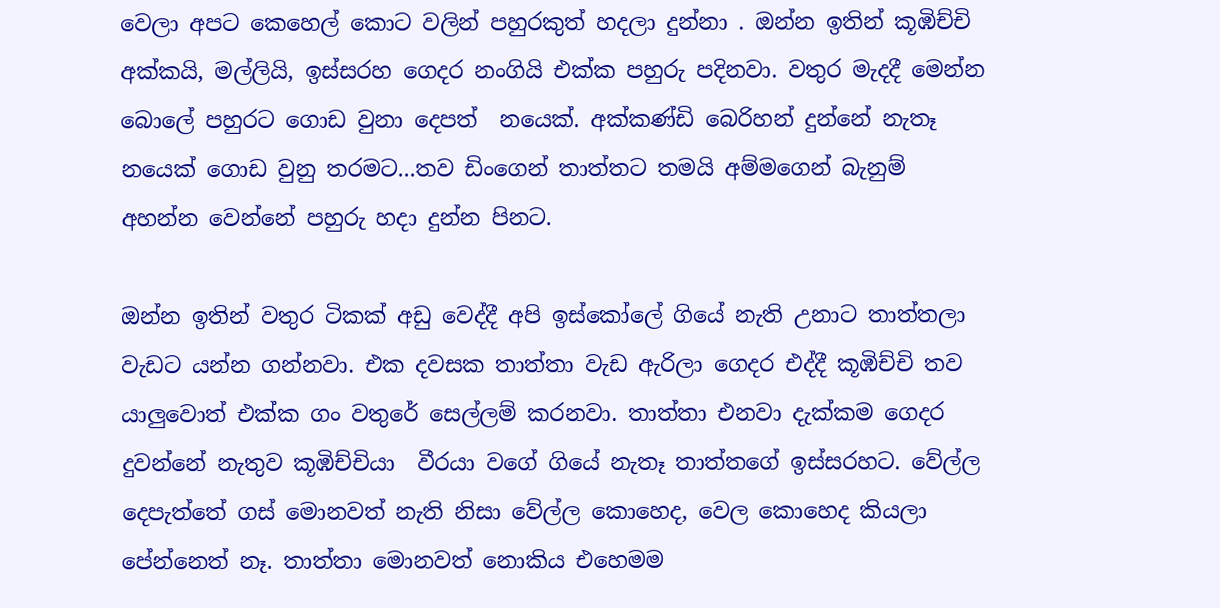වෙලා අපට කෙහෙල් කොට වලින් පහුරකුත් හදලා දුන්නා . ඔන්න ඉතින් කූඹිච්චි අක්කයි, මල්ලියි, ඉස්සරහ ගෙදර නංගියි එක්ක පහුරු පදිනවා. වතුර මැදදී මෙන්න බොලේ පහුරට ගොඩ වුනා දෙපත්  නයෙක්. අක්කණ්ඩි බෙරිහන් දුන්නේ නැතෑ නයෙක් ගොඩ වුනු තරමට...තව ඩිංගෙන් තාත්තට තමයි අම්මගෙන් බැනුම් අහන්න වෙන්නේ පහුරු හදා දුන්න පිනට.

ඔන්න ඉතින් වතුර ටිකක් අඩු වෙද්දී අපි ඉස්කෝලේ ගියේ නැති උනාට තාත්තලා වැඩට යන්න ගන්නවා. එක දවසක තාත්තා වැඩ ඇරිලා ගෙදර එද්දී කූඹිච්චි තව යාලුවොත් එක්ක ගං වතුරේ සෙල්ලම් කරනවා. තාත්තා එනවා දැක්කම ගෙදර දුවන්නේ නැතුව කූඹිච්චියා  වීරයා වගේ ගියේ නැතෑ තාත්තගේ ඉස්සරහට. වේල්ල දෙපැත්තේ ගස් මොනවත් නැති නිසා වේල්ල කොහෙද, වෙල කොහෙද කියලා පේන්නෙත් නෑ. තාත්තා මොනවත් නොකිය එහෙමම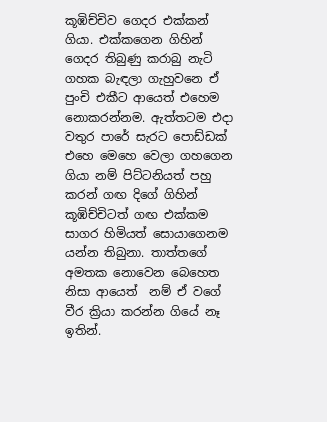කූඹිච්චිව ගෙදර එක්කන් ගියා. එක්කගෙන ගිහින් ගෙදර තිබුණු කරාබු නැටි ගහක බැඳලා ගැහුවනෙ ඒ පුංචි එකීට ආයෙත් එහෙම නොකරන්නම. ඇත්තටම එදා වතුර පාරේ සැරට පොඩ්ඩක් එහෙ මෙහෙ වෙලා ගහගෙන ගියා නම් පිට්ටනියත් පහු කරන් ගඟ දිගේ ගිහින් කූඹිච්චිටත් ගඟ එක්කම සාගර හිමියත් සොයාගෙනම යන්න තිබුනා. තාත්තගේ අමතක නොවෙන බෙහෙත නිසා ආයෙත්  නම් ඒ වගේ වීර ක්‍රියා කරන්න ගියේ නෑ ඉතින්.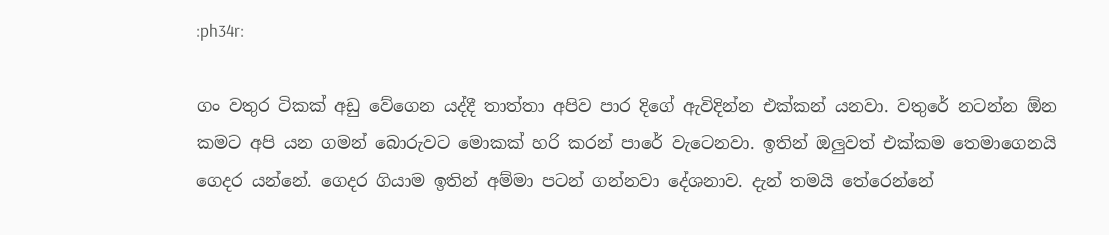:ph34r:

ගං වතුර ටිකක් අඩු වේගෙන යද්දී තාත්තා අපිව පාර දිගේ ඇවිදින්න එක්කන් යනවා. වතුරේ නටන්න ඕන කමට අපි යන ගමන් බොරුවට මොකක් හරි කරන් පාරේ වැටෙනවා. ඉතින් ඔලුවත් එක්කම තෙමාගෙනයි ගෙදර යන්නේ. ගෙදර ගියාම ඉතින් අම්මා පටන් ගන්නවා දේශනාව. දැන් තමයි තේරෙන්නේ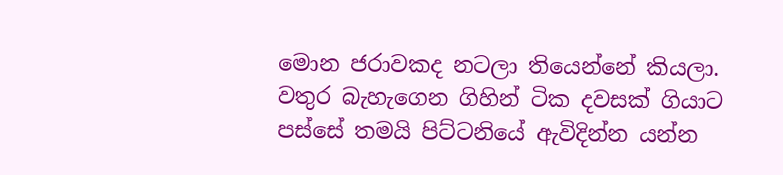මොන ජරාවකද නටලා තියෙන්නේ කියලා. වතුර බැහැගෙන ගිහින් ටික දවසක් ගියාට පස්සේ තමයි පිට්ටනියේ ඇවිදින්න යන්න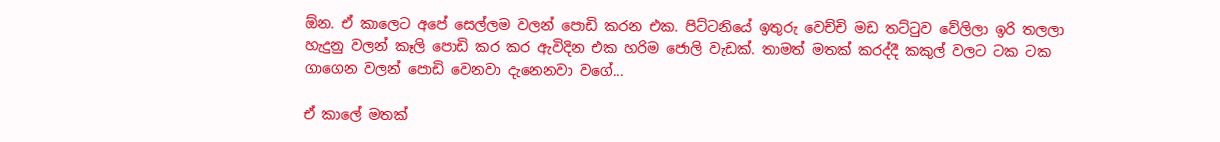ඕන. ඒ කාලෙට අපේ සෙල්ලම වලන් පොඩි කරන එක. පිට්ටනියේ ඉතුරු වෙච්චි මඩ තට්ටුව වේලිලා ඉරි තලලා හැදුනු වලන් කෑලි පොඩි කර කර ඇවිදින එක හරිම ජොලි වැඩක්. තාමත් මතක් කරද්දී කකුල් වලට ටක ටක ගාගෙන වලන් පොඩි වෙනවා දැනෙනවා වගේ...

ඒ කාලේ මතක්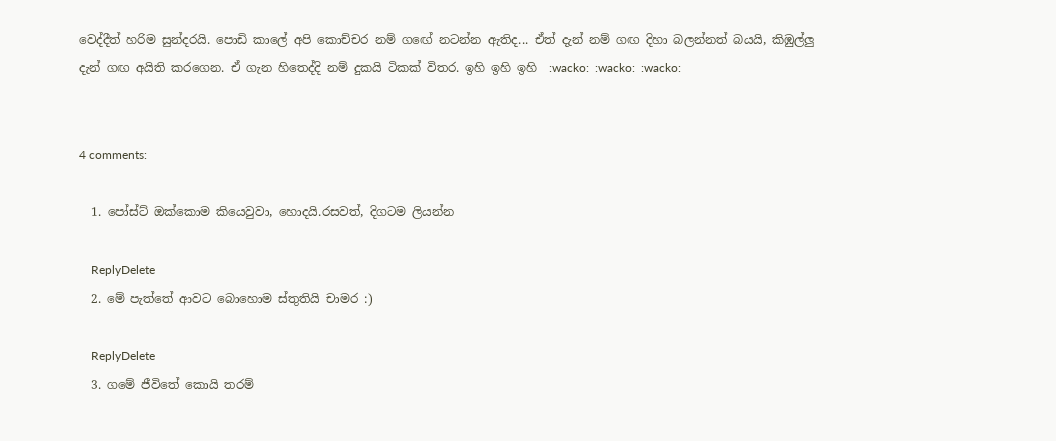වෙද්දීත් හරිම සුන්දරයි. පොඩි කාලේ අපි කොච්චර නම් ගඟේ නටන්න ඇතිද... ඒත් දැන් නම් ගඟ දිහා බලන්නත් බයයි, කිඹුල්ලු දැන් ගඟ අයිති කරගෙන. ඒ ගැන හිතෙද්දි නම් දුකයි ටිකක් විතර. ඉහි ඉහි ඉහි  :wacko:  :wacko:  :wacko:


4 comments:

  1. පෝස්ට් ඔක්කොම කියෙවුවා, හොදයි.රසවත්, දිගටම ලියන්න

    ReplyDelete
  2. මේ පැත්තේ ආවට බොහොම ස්තුතියි චාමර :)

    ReplyDelete
  3. ගමේ ජීවිතේ කොයි තරම්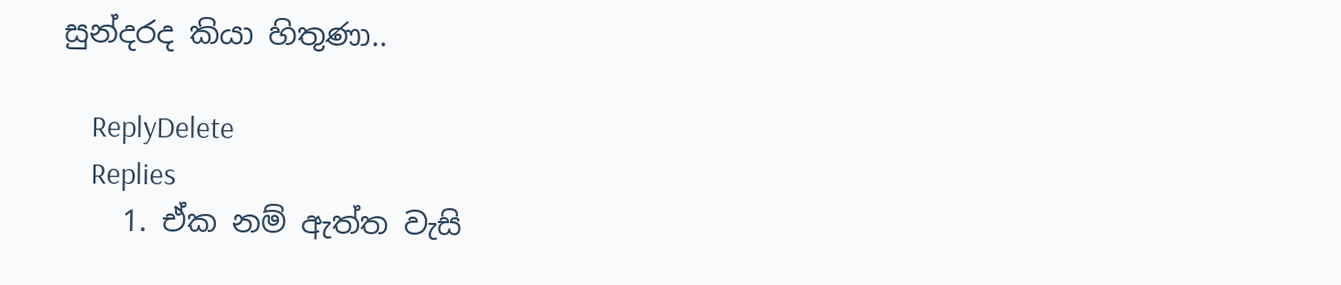සුන්දරද කියා හිතුණා..

    ReplyDelete
    Replies
    1. ඒක නම් ඇත්ත වැසි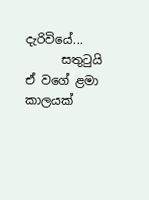දැරිවියේ...
      සතුටුයි ඒ වගේ ළමා කාලයක්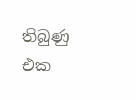තිබුණු එක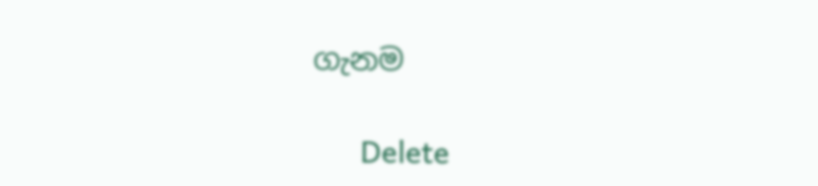ගැනම

      Delete